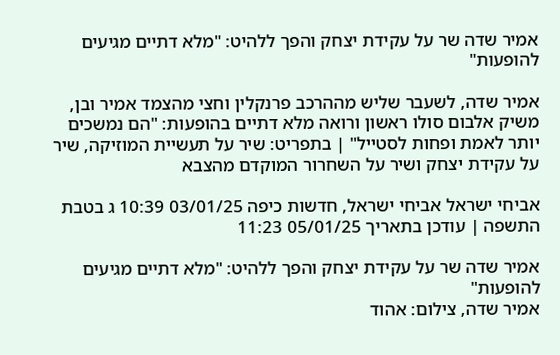אמיר שדה שר על עקידת יצחק והפך ללהיט: "מלא דתיים מגיעים להופעות"

אמיר שדה, לשעבר שליש מההרכב פרנקלין וחצי מהצמד אמיר ובן, משיק אלבום סולו ראשון ורואה מלא דתיים בהופעות: "הם נמשכים יותר לאמת ופחות לסטייל" | בתפריט: שיר על תעשיית המוזיקה, שיר על עקידת יצחק ושיר על השחרור המוקדם מהצבא

אביחי ישראל אביחי ישראל, חדשות כיפה 03/01/25 10:39 ג בטבת התשפה | עודכן בתאריך 05/01/25 11:23

אמיר שדה שר על עקידת יצחק והפך ללהיט: "מלא דתיים מגיעים להופעות"
אמיר שדה, צילום: אהוד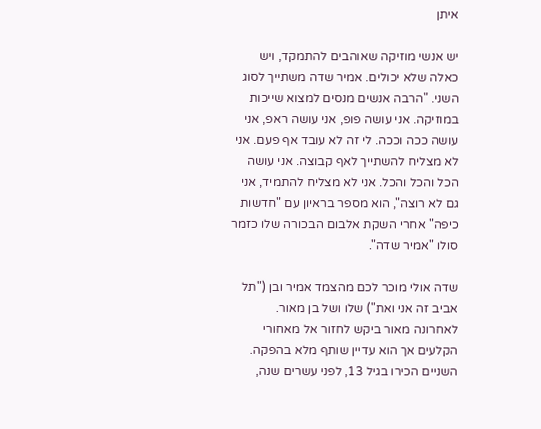איתן

יש אנשי מוזיקה שאוהבים להתמקד, ויש כאלה שלא יכולים. אמיר שדה משתייך לסוג השני. "הרבה אנשים מנסים למצוא שייכות במוזיקה. אני עושה פופ, אני עושה ראפ, אני עושה ככה וככה. לי זה לא עובד אף פעם. אני לא מצליח להשתייך לאף קבוצה. אני עושה הכל והכל והכל. אני לא מצליח להתמיד, אני גם לא רוצה", הוא מספר בראיון עם "חדשות כיפה" אחרי השקת אלבום הבכורה שלו כזמר סולו "אמיר שדה".

שדה אולי מוכר לכם מהצמד אמיר ובן ("תל אביב זה אני ואת") שלו ושל בן מאור. לאחרונה מאור ביקש לחזור אל מאחורי הקלעים אך הוא עדיין שותף מלא בהפקה. השניים הכירו בגיל 13, לפני עשרים שנה,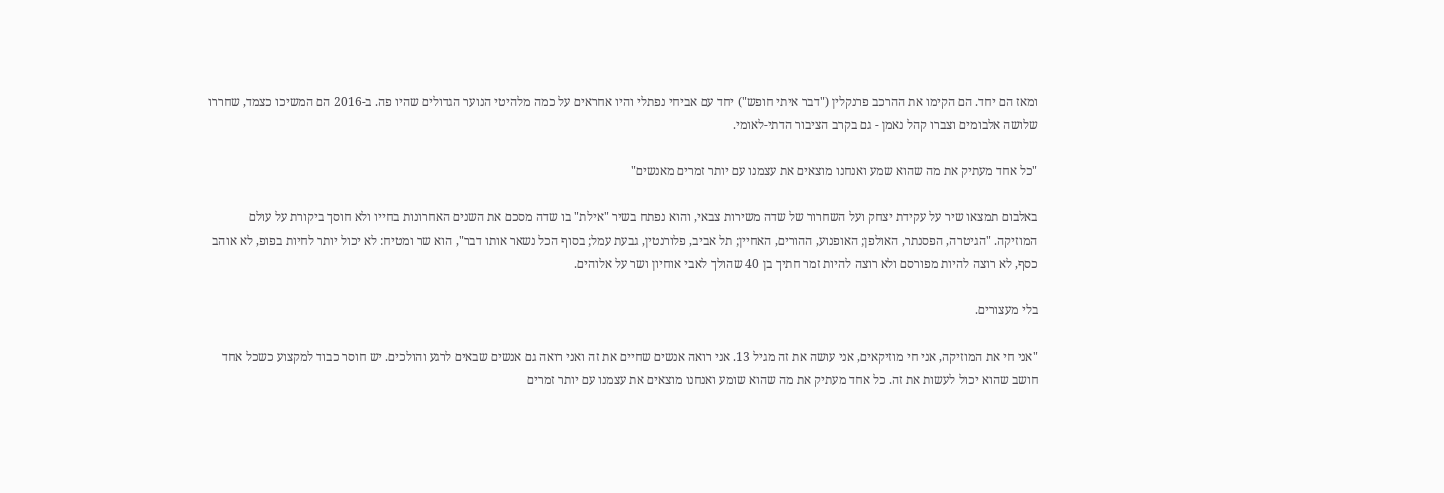ומאז הם יחד. הם הקימו את ההרכב פרנקלין ("דבר איתי חופש") יחד עם אביחי נפתלי והיו אחראים על כמה מלהיטי הנוער הגדולים שהיו פה. ב-2016 הם המשיכו כצמד, שחררו שלושה אלבומים וצברו קהל נאמן - גם בקרב הציבור הדתי-לאומי.

"כל אחד מעתיק את מה שהוא שמע ואנחנו מוצאים את עצמנו עם יותר זמרים מאנשים"

באלבום תמצאו שיר על עקידת יצחק ועל השחרור של שדה משירות צבאי, והוא נפתח בשיר "אילת" בו שדה מסכם את השנים האחרונות בחייו ולא חוסך ביקורת על עולם המוזיקה. "הגיטרה, הפסנתר, האולפן; האופנוע, ההורים, האחיין; תל אביב, פלורנטין, גבעת עמל; בסוף הכל נשאר אותו דבר", הוא שר ומטיח: לא יכול יותר לחיות בפופ, לא אוהב כסף, לא רוצה להיות מפורסם ולא רוצה להיות זמר חתיך בן 40 שהולך לאבי אוחיון ושר על אלוהים.

בלי מעצורים.

"אני חי את המוזיקה, אני חי מוזיקאים, אני עושה את זה מגיל 13. אני רואה אנשים שחיים את זה ואני רואה גם אנשים שבאים לרגע והולכים. יש חוסר כבוד למקצוע כשכל אחד חושב שהוא יכול לעשות את זה. כל אחד מעתיק את מה שהוא שומע ואנחנו מוצאים את עצמנו עם יותר זמרים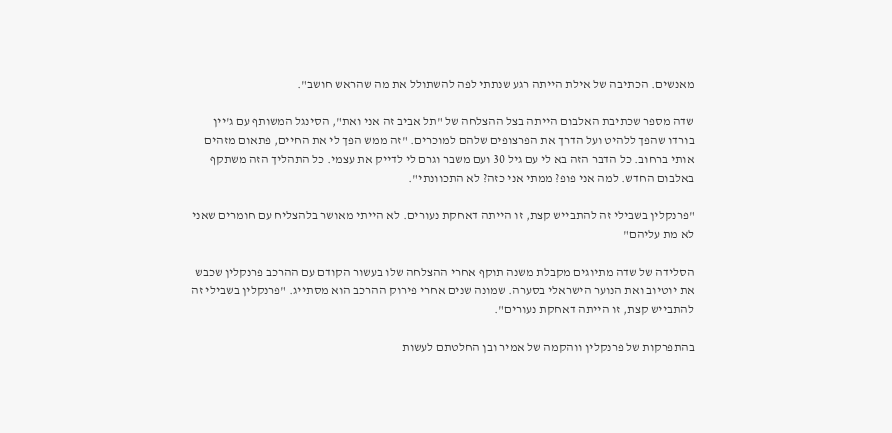מאנשים. הכתיבה של אילת הייתה רגע שנתתי לפה להשתולל את מה שהראש חושב".

שדה מספר שכתיבת האלבום הייתה בצל ההצלחה של "תל אביב זה אני ואת", הסינגל המשותף עם ג'יין בורדו שהפך ללהיט ועל הדרך את הפרצופים שלהם למוכרים. "זה ממש הפך לי את החיים, פתאום מזהים אותי ברחוב. כל הדבר הזה בא לי עם גיל 30 ועם משבר וגרם לי לדייק את עצמי. כל התהליך הזה משתקף באלבום החדש. למה אני פופ? ממתי אני כזה? לא התכוונתי".

"פרנקלין בשבילי זה להתבייש קצת, זו הייתה דאחקת נעורים. לא הייתי מאושר בלהצליח עם חומרים שאני לא מת עליהם"

הסלידה של שדה מתיוגים מקבלת משנה תוקף אחרי ההצלחה שלו בעשור הקודם עם ההרכב פרנקלין שכבש את יוטיוב ואת הנוער הישראלי בסערה. שמונה שנים אחרי פירוק ההרכב הוא מסתייג. "פרנקלין בשבילי זה להתבייש קצת, זו הייתה דאחקת נעורים".

בהתפרקות של פרנקלין ווהקמה של אמיר ובן החלטתם לעשות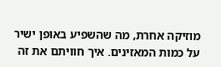מוזיקה אחרת, מה שהשפיע באופן ישיר על כמות המאזינים. איך חוויתם את זה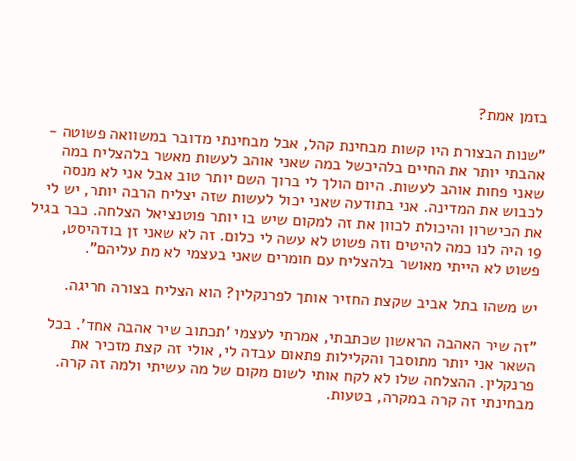בזמן אמת?

"שנות הבצורת היו קשות מבחינת קהל, אבל מבחינתי מדובר במשוואה פשוטה - אהבתי יותר את החיים בלהיכשל במה שאני אוהב לעשות מאשר בלהצליח במה שאני פחות אוהב לעשות. היום הולך לי ברוך השם יותר טוב אבל אני לא מנסה לכבוש את המדינה. אני בתודעה שאני יכול לעשות שזה יצליח הרבה יותר, יש לי את הכישרון והיכולת לכוון את זה למקום שיש בו יותר פוטנציאל הצלחה. כבר בגיל 19 היה לנו כמה להיטים וזה פשוט לא עשה לי כלום. זה לא שאני זן בודהיסט, פשוט לא הייתי מאושר בלהצליח עם חומרים שאני בעצמי לא מת עליהם".

יש משהו בתל אביב שקצת החזיר אותך לפרנקלין? הוא הצליח בצורה חריגה.

"זה שיר האהבה הראשון שכתבתי, אמרתי לעצמי 'תכתוב שיר אהבה אחד'. בכל השאר אני יותר מתוסבך והקלילות פתאום עבדה לי, אולי זה קצת מזכיר את פרנקלין. ההצלחה שלו לא לקח אותי לשום מקום של מה עשיתי ולמה זה קרה. מבחינתי זה קרה במקרה, בטעות.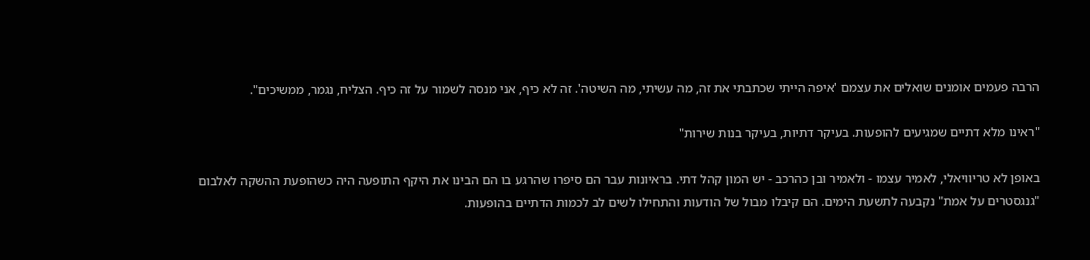הרבה פעמים אומנים שואלים את עצמם 'איפה הייתי שכתבתי את זה, מה עשיתי, מה השיטה'. זה לא כיף, אני מנסה לשמור על זה כיף. הצליח, נגמר, ממשיכים".

"ראינו מלא דתיים שמגיעים להופעות. בעיקר דתיות, בעיקר בנות שירות"

באופן לא טריוויאלי, לאמיר עצמו - ולאמיר ובן כהרכב - יש המון קהל דתי. בראיונות עבר הם סיפרו שהרגע בו הם הבינו את היקף התופעה היה כשהופעת ההשקה לאלבום "גנגסטרים על אמת" נקבעה לתשעת הימים. הם קיבלו מבול של הודעות והתחילו לשים לב לכמות הדתיים בהופעות.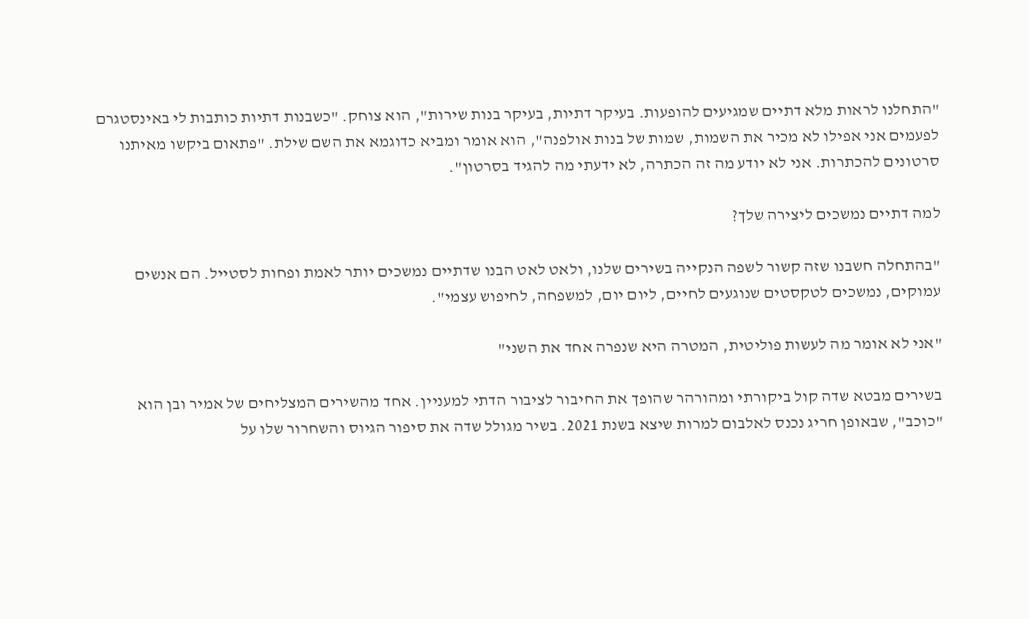"התחלנו לראות מלא דתיים שמגיעים להופעות. בעיקר דתיות, בעיקר בנות שירות", הוא צוחק. "כשבנות דתיות כותבות לי באינסטגרם לפעמים אני אפילו לא מכיר את השמות, שמות של בנות אולפנה", הוא אומר ומביא כדוגמא את השם שילת. "פתאום ביקשו מאיתנו סרטונים להכתרות. אני לא יודע מה זה הכתרה, לא ידעתי מה להגיד בסרטון".

למה דתיים נמשכים ליצירה שלך?

"בהתחלה חשבנו שזה קשור לשפה הנקייה בשירים שלנו, ולאט לאט הבנו שדתיים נמשכים יותר לאמת ופחות לסטייל. הם אנשים עמוקים, נמשכים לטקסטים שנוגעים לחיים, ליום יום, למשפחה, לחיפוש עצמי".

"אני לא אומר מה לעשות פוליטית, המטרה היא שנפרה אחד את השני"

בשירים מבטא שדה קול ביקורתי ומהורהר שהופך את החיבור לציבור הדתי למעניין. אחד מהשירים המצליחים של אמיר ובן הוא "כוכב", שבאופן חריג נכנס לאלבום למרות שיצא בשנת 2021. בשיר מגולל שדה את סיפור הגיוס והשחרור שלו על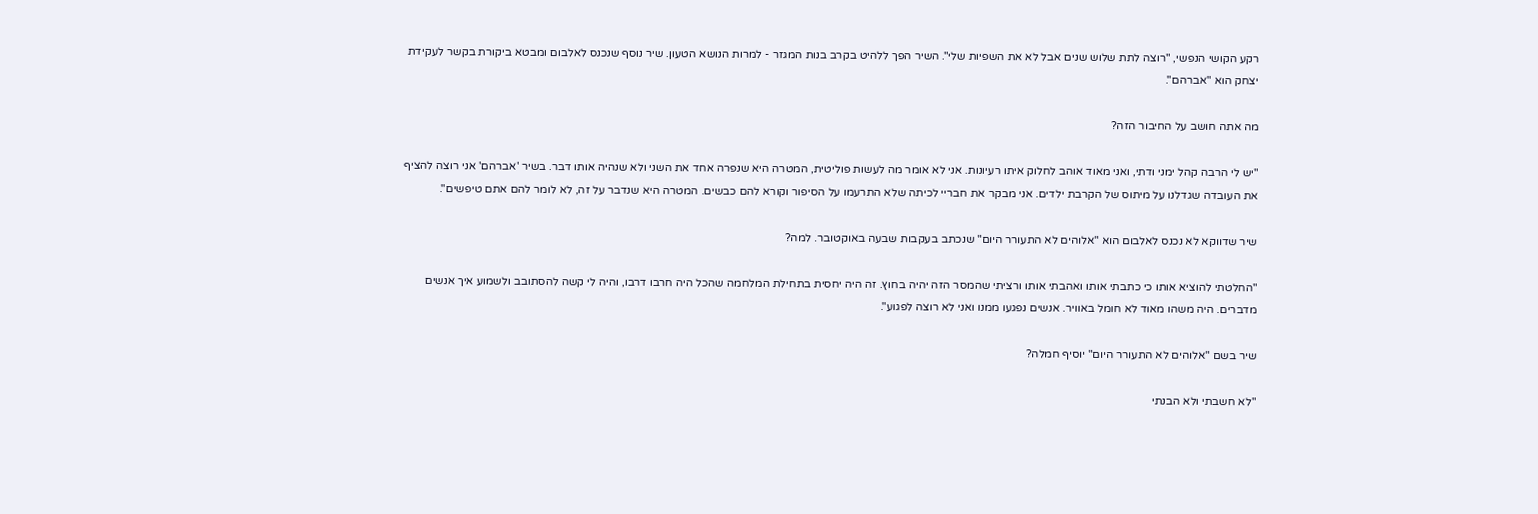רקע הקושי הנפשי, "רוצה לתת שלוש שנים אבל לא את השפיות שלי". השיר הפך ללהיט בקרב בנות המגזר - למרות הנושא הטעון. שיר נוסף שנכנס לאלבום ומבטא ביקורת בקשר לעקידת יצחק הוא "אברהם".

מה אתה חושב על החיבור הזה?

"יש לי הרבה קהל ימני ודתי, ואני מאוד אוהב לחלוק איתו רעיונות. אני לא אומר מה לעשות פוליטית, המטרה היא שנפרה אחד את השני ולא שנהיה אותו דבר. בשיר 'אברהם' אני רוצה להציף את העובדה שגדלנו על מיתוס של הקרבת ילדים. אני מבקר את חבריי לכיתה שלא התרעמו על הסיפור וקורא להם כבשים. המטרה היא שנדבר על זה, לא לומר להם אתם טיפשים".

שיר שדווקא לא נכנס לאלבום הוא "אלוהים לא התעורר היום" שנכתב בעקבות שבעה באוקטובר. למה?

"החלטתי להוציא אותו כי כתבתי אותו ואהבתי אותו ורציתי שהמסר הזה יהיה בחוץ. זה היה יחסית בתחילת המלחמה שהכל היה חרבו דרבו, והיה לי קשה להסתובב ולשמוע איך אנשים מדברים. היה משהו מאוד לא חומל באוויר. אנשים נפגעו ממנו ואני לא רוצה לפגוע".

שיר בשם "אלוהים לא התעורר היום" יוסיף חמלה?

"לא חשבתי ולא הבנתי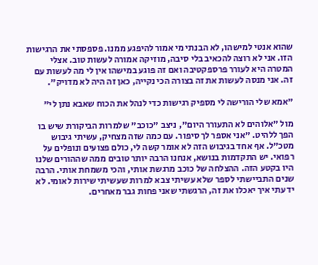שהוא אנטי למישהו, לא הבנתי מי אמור להיפגע ממנו. פספסתי את הרגישות הזו. אני לא רוצה להכאיב בלי סיבה, מוזיקה אמורה לעשות טוב. אצלי המטרה היא לעורר פרספקטיבה ואם זה פוגע במישהו אין לי מה לעשות עם זה. אני מנסה לעשות את זה בצורה הכי נקייה, כאן זה היה לא מדויק".

"אמא שלי הורישה לי מספיק רגישות כדי לנהל את הכוח שאבא נתן לי"

מול "אלוהים לא התעורר היום", ניצב "כוכב" שלמרות הביקורת שיש בו הפך ללהיט. "אני אספר לך סיפור. עם כמה שזה מצחיק, עשיתי גיבוש מטכ"ל. אף אחד בגיבוש הזה לא אומר קשה לי, כולם פצועים ונופלים על רפואי. יש התקדמות בנושא, אנחנו הרבה יותר טובים ממה שההורים שלנו היו בקטע הזה. ההצלחה של כוכב מרגשת אותי, והכי משמחת אותי. הרבה שנים התביישתי לספר שלא עשיתי צבא למרות שעשיתי שירות לאומי. לא ידעתי איך יאכלו את זה, הרגשתי שאני פחות גבר מאחרים.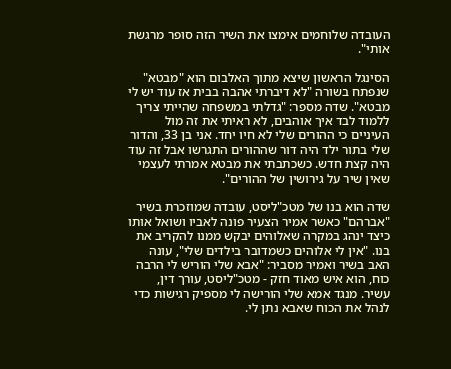העובדה שלוחמים אימצו את השיר הזה סופר מרגשת אותי".

הסינגל הראשון שיצא מתוך האלבום הוא "מבטא" שנפתח בשורה "לא דיברתי אהבה בבית אז עוד יש לי מבטא". שדה מספר: "גדלתי במשפחה שהייתי צריך ללמוד לבד איך אוהבים, לא ראיתי את זה מול העיניים כי ההורים שלי לא חיו יחד. אני בן 33, והדור שלי בתור ילד היה דור שההורים התגרשו אבל זה עוד היה קצת חדש. כשכתבתי את מבטא אמרתי לעצמי שאין שיר על גירושין של ההורים".

שדה הוא בנו של מטכ"ליסט, עובדה שמוזכרת בשיר "אברהם" כאשר אמיר הצעיר פונה לאביו ושואל אותו כיצד ינהג במקרה שאלוהים יבקש ממנו להקריב את בנו. "אין לי אלוהים כשמדובר בילדים שלי", עונה האב בשיר ואמיר מסביר: "אבא שלי הוריש לי הרבה כוח, הוא איש מאוד חזק - מטכ"ליסט, עורך דין, עשיר. מנגד אמא שלי הורישה לי מספיק רגישות כדי לנהל את הכוח שאבא נתן לי.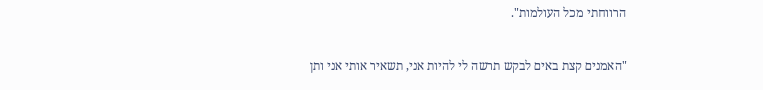הרווחתי מכל העולמות".

"האמנים קצת באים לבקש תרשה לי להיות אני, תשאיר אותי אני ותן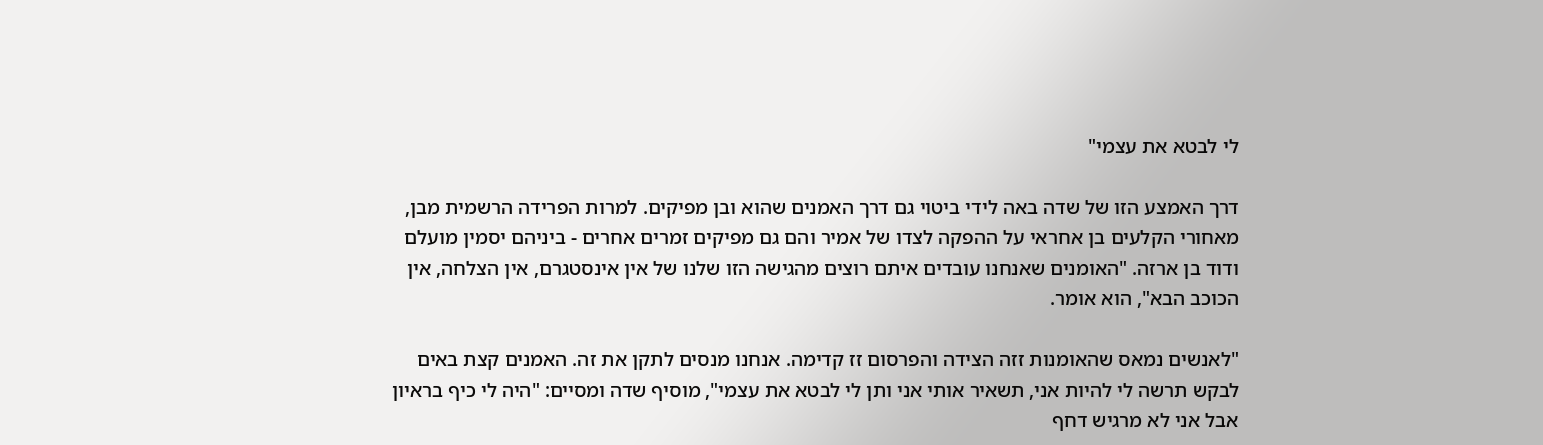לי לבטא את עצמי"

דרך האמצע הזו של שדה באה לידי ביטוי גם דרך האמנים שהוא ובן מפיקים. למרות הפרידה הרשמית מבן, מאחורי הקלעים בן אחראי על ההפקה לצדו של אמיר והם גם מפיקים זמרים אחרים - ביניהם יסמין מועלם ודוד בן ארזה. "האומנים שאנחנו עובדים איתם רוצים מהגישה הזו שלנו של אין אינסטגרם, אין הצלחה, אין הכוכב הבא", הוא אומר.

"לאנשים נמאס שהאומנות זזה הצידה והפרסום זז קדימה. אנחנו מנסים לתקן את זה. האמנים קצת באים לבקש תרשה לי להיות אני, תשאיר אותי אני ותן לי לבטא את עצמי", מוסיף שדה ומסיים: "היה לי כיף בראיון אבל אני לא מרגיש דחף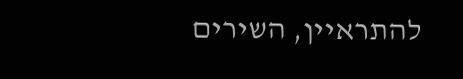להתראיין, השירים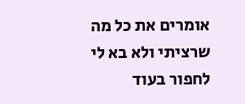אומרים את כל מה שרציתי ולא בא לי לחפור בעוד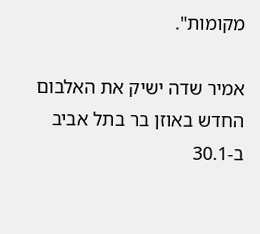מקומות".

אמיר שדה ישיק את האלבום החדש באוזן בר בתל אביב ב-30.1